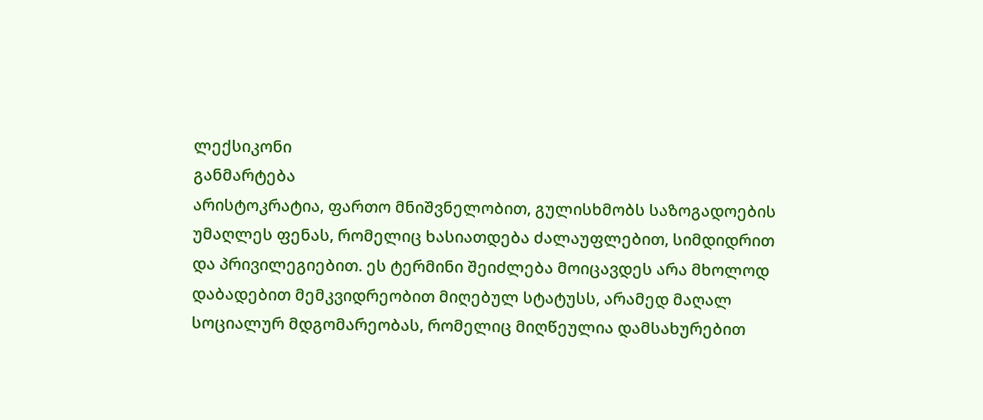ლექსიკონი
განმარტება
არისტოკრატია, ფართო მნიშვნელობით, გულისხმობს საზოგადოების უმაღლეს ფენას, რომელიც ხასიათდება ძალაუფლებით, სიმდიდრით და პრივილეგიებით. ეს ტერმინი შეიძლება მოიცავდეს არა მხოლოდ დაბადებით მემკვიდრეობით მიღებულ სტატუსს, არამედ მაღალ სოციალურ მდგომარეობას, რომელიც მიღწეულია დამსახურებით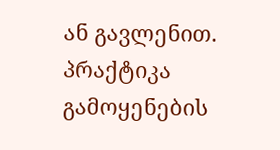ან გავლენით.
პრაქტიკა
გამოყენების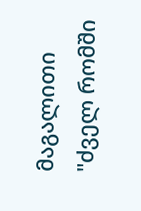მაგალითი
"ძველ რომში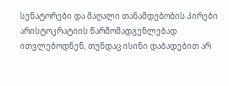სენატორები და მაღალი თანამდებობის პირები არისტოკრატიის წარმომადგენლებად ითვლებოდნენ, თუნდაც ისინი დაბადებით არ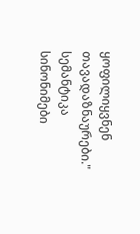ყოფილიყვნენ თავადაზნაურები."
სემანტიკა
სინონიმები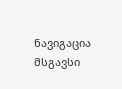ნავიგაცია
მსგავსი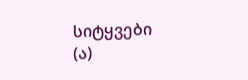სიტყვები (ა)